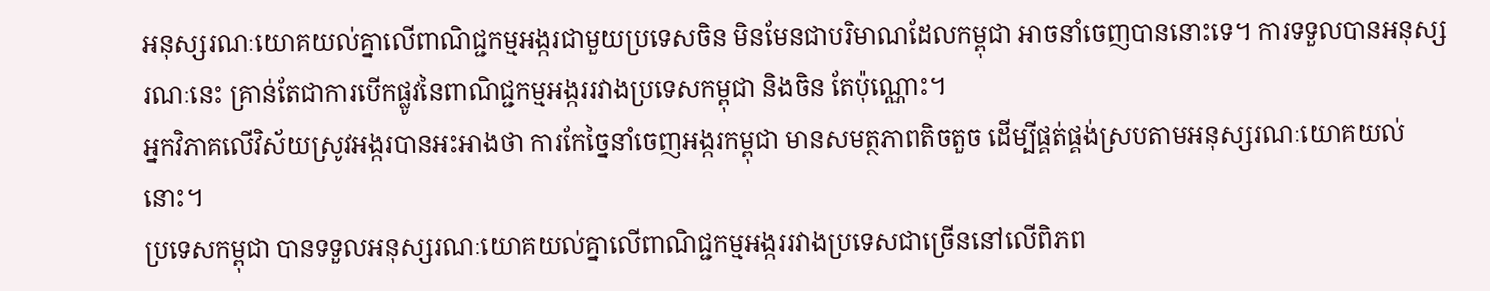អនុស្សរណៈយោគយល់គ្នាលើពាណិជ្ជកម្មអង្ករជាមួយប្រទេសចិន មិនមែនជាបរិមាណដែលកម្ពុជា អាចនាំចេញបាននោះទេ។ ការទទួលបានអនុស្សរណៈនេះ គ្រាន់តែជាការបើកផ្លូវនៃពាណិជ្ជកម្មអង្កររវាងប្រទេសកម្ពុជា និងចិន តែប៉ុណ្ណោះ។
អ្នកវិភាគលើវិស័យស្រូវអង្ករបានអះអាងថា ការកែច្នៃនាំចេញអង្ករកម្ពុជា មានសមត្ថភាពតិចតួច ដើម្បីផ្គត់ផ្គង់ស្របតាមអនុស្សរណៈយោគយល់នោះ។
ប្រទេសកម្ពុជា បានទទួលអនុស្សរណៈយោគយល់គ្នាលើពាណិជ្ជកម្មអង្កររវាងប្រទេសជាច្រើននៅលើពិភព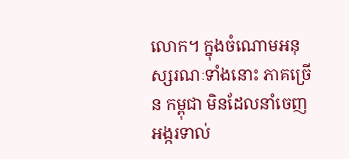លោក។ ក្នុងចំណោមអនុស្សរណៈទាំងនោះ ភាគច្រើន កម្ពុជា មិនដែលនាំចេញអង្ករទាល់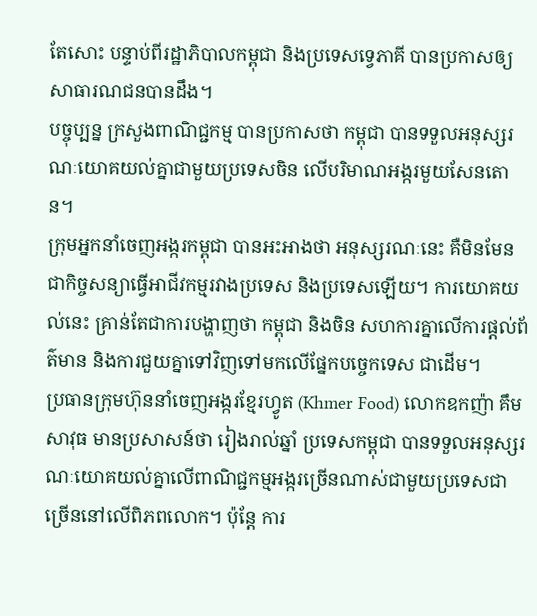តែសោះ បន្ទាប់ពីរដ្ឋាភិបាលកម្ពុជា និងប្រទេសទ្វេភាគី បានប្រកាសឲ្យសាធារណជនបានដឹង។
បច្ចុប្បន្ន ក្រសួងពាណិជ្ជកម្ម បានប្រកាសថា កម្ពុជា បានទទួលអនុស្សរណៈយោគយល់គ្នាជាមួយប្រទេសចិន លើបរិមាណអង្ករមួយសែនតោន។
ក្រុមអ្នកនាំចេញអង្ករកម្ពុជា បានអះអាងថា អនុស្សរណៈនេះ គឺមិនមែនជាកិច្ចសន្យាធ្វើអាជីវកម្មរវាងប្រទេស និងប្រទេសឡើយ។ ការយោគយល់នេះ គ្រាន់តែជាការបង្ហាញថា កម្ពុជា និងចិន សហការគ្នាលើការផ្ដល់ព័ត៌មាន និងការជួយគ្នាទៅវិញទៅមកលើផ្នែកបច្ចេកទេស ជាដើម។
ប្រធានក្រុមហ៊ុននាំចេញអង្ករខ្មែរហ្វូត (Khmer Food) លោកឧកញ៉ា គឹម សាវុធ មានប្រសាសន៍ថា រៀងរាល់ឆ្នាំ ប្រទេសកម្ពុជា បានទទួលអនុស្សរណៈយោគយល់គ្នាលើពាណិជ្ជកម្មអង្ករច្រើនណាស់ជាមួយប្រទេសជាច្រើននៅលើពិភពលោក។ ប៉ុន្តែ ការ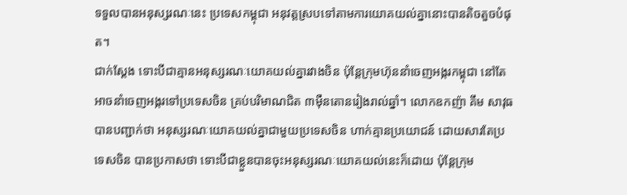ទទួលបានអនុស្សរណៈនេះ ប្រទេសកម្ពុជា អនុវត្តស្របទៅតាមការយោគយល់គ្នានោះបានតិចតួចបំផុត។
ជាក់ស្ដែង ទោះបីជាគ្មានអនុស្សរណៈយោគយល់គ្នារវាងចិន ប៉ុន្តែក្រុមហ៊ុននាំចេញអង្ករកម្ពុជា នៅតែអាចនាំចេញអង្ករទៅប្រទេសចិន គ្រប់បរិមាណជិត ៣ម៉ឺនតោនរៀងរាល់ឆ្នាំ។ លោកឧកញ៉ា គឹម សាវុធ បានបញ្ជាក់ថា អនុស្សរណៈយោគយល់គ្នាជាមួយប្រទេសចិន ហាក់គ្មានប្រយោជន៍ ដោយសារតែប្រទេសចិន បានប្រកាសថា ទោះបីជាខ្លួនបានចុះអនុស្សរណៈយោគយល់នេះក៏ដោយ ប៉ុន្តែក្រុម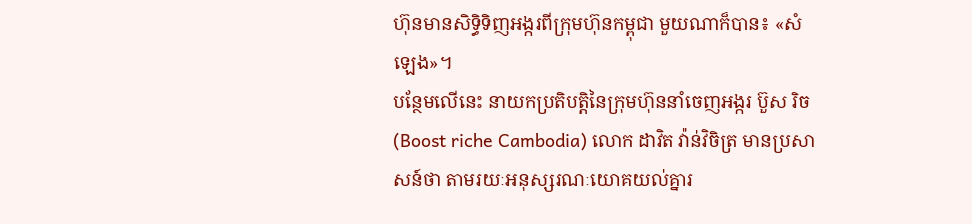ហ៊ុនមានសិទ្ធិទិញអង្ករពីក្រុមហ៊ុនកម្ពុជា មួយណាក៏បាន៖ «សំឡេង»។
បន្ថែមលើនេះ នាយកប្រតិបត្តិនៃក្រុមហ៊ុននាំចេញអង្ករ ប៊ួស រិច (Boost riche Cambodia) លោក ដាវិត វ៉ាន់វិចិត្រ មានប្រសាសន៍ថា តាមរយៈអនុស្សរណៈយោគយល់គ្នារ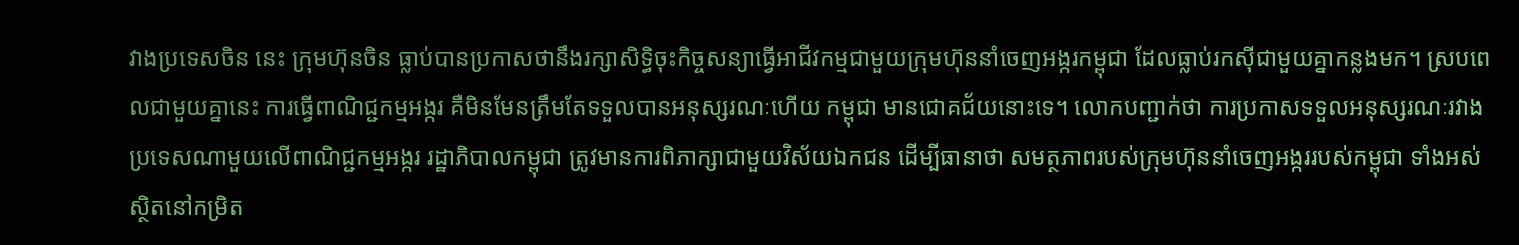វាងប្រទេសចិន នេះ ក្រុមហ៊ុនចិន ធ្លាប់បានប្រកាសថានឹងរក្សាសិទ្ធិចុះកិច្ចសន្យាធ្វើអាជីវកម្មជាមួយក្រុមហ៊ុននាំចេញអង្ករកម្ពុជា ដែលធ្លាប់រកស៊ីជាមួយគ្នាកន្លងមក។ ស្របពេលជាមួយគ្នានេះ ការធ្វើពាណិជ្ជកម្មអង្ករ គឺមិនមែនត្រឹមតែទទួលបានអនុស្សរណៈហើយ កម្ពុជា មានជោគជ័យនោះទេ។ លោកបញ្ជាក់ថា ការប្រកាសទទួលអនុស្សរណៈរវាងប្រទេសណាមួយលើពាណិជ្ជកម្មអង្ករ រដ្ឋាភិបាលកម្ពុជា ត្រូវមានការពិភាក្សាជាមួយវិស័យឯកជន ដើម្បីធានាថា សមត្ថភាពរបស់ក្រុមហ៊ុននាំចេញអង្កររបស់កម្ពុជា ទាំងអស់ស្ថិតនៅកម្រិត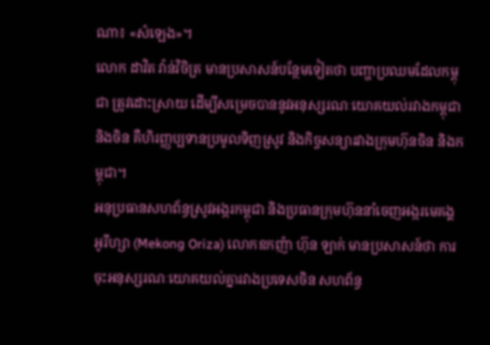ណា៖ «សំឡេង»។
លោក ដាវិត វ៉ាន់វិចិត្រ មានប្រសាសន៍បន្ថែមទៀតថា បញ្ហាប្រឈមដែលកម្ពុជា ត្រូវដោះស្រាយ ដើម្បីសម្រេចបាននូវអនុស្សរណៈយោគយល់រវាងកម្ពុជា និងចិន គឺហិរញ្ញប្បទានប្រមូលទិញស្រូវ និងកិច្ចសន្យារវាងក្រុមហ៊ុនចិន និងកម្ពុជា។
អនុប្រធានសហព័ន្ធស្រូវអង្ករកម្ពុជា និងប្រធានក្រុមហ៊ុននាំចេញអង្ករមេគង្គ អូរីហ្សា (Mekong Oriza) លោកឧកញ៉ា ហ៊ុន ឡាក់ មានប្រសាសន៍ថា ការចុះអនុស្សរណៈយោគយល់គ្នារវាងប្រទេសចិន សហព័ន្ធ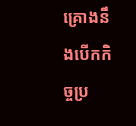គ្រោងនឹងបើកកិច្ចប្រ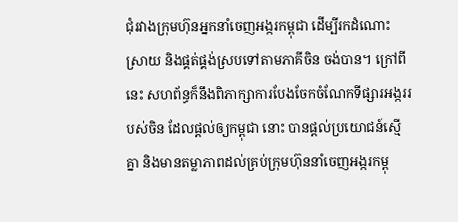ជុំរវាងក្រុមហ៊ុនអ្នកនាំចេញអង្ករកម្ពុជា ដើម្បីរកដំណោះស្រាយ និងផ្គត់ផ្គង់ស្របទៅតាមភាគីចិន ចង់បាន។ ក្រៅពីនេះ សហព័ន្ធក៏នឹងពិភាក្សាការបែងចែកចំណែកទីផ្សារអង្កររបស់ចិន ដែលផ្ដល់ឲ្យកម្ពុជា នោះ បានផ្ដល់ប្រយោជន៍ស្មើគ្នា និងមានតម្លាភាពដល់គ្រប់ក្រុមហ៊ុននាំចេញអង្ករកម្ពុ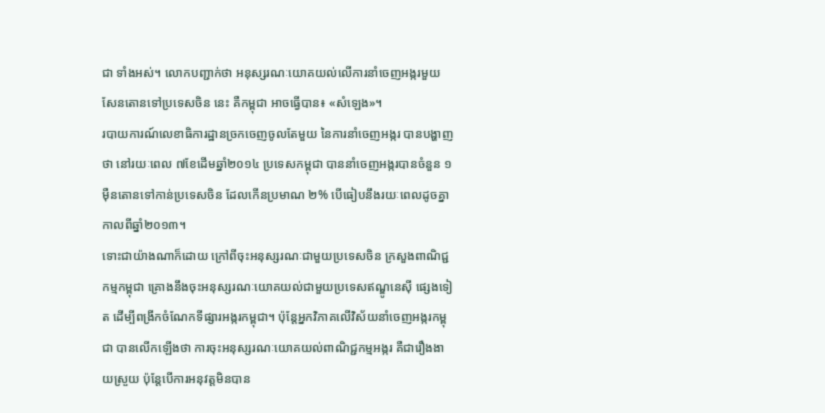ជា ទាំងអស់។ លោកបញ្ជាក់ថា អនុស្សរណៈយោគយល់លើការនាំចេញអង្ករមួយសែនតោនទៅប្រទេសចិន នេះ គឺកម្ពុជា អាចធ្វើបាន៖ «សំឡេង»។
របាយការណ៍លេខាធិការដ្ឋានច្រកចេញចូលតែមួយ នៃការនាំចេញអង្ករ បានបង្ហាញថា នៅរយៈពេល ៧ខែដើមឆ្នាំ២០១៤ ប្រទេសកម្ពុជា បាននាំចេញអង្ករបានចំនួន ១ម៉ឺនតោនទៅកាន់ប្រទេសចិន ដែលកើនប្រមាណ ២% បើធៀបនឹងរយៈពេលដូចគ្នាកាលពីឆ្នាំ២០១៣។
ទោះជាយ៉ាងណាក៏ដោយ ក្រៅពីចុះអនុស្សរណៈជាមួយប្រទេសចិន ក្រសួងពាណិជ្ជកម្មកម្ពុជា គ្រោងនឹងចុះអនុស្សរណៈយោគយល់ជាមួយប្រទេសឥណ្ឌូនេស៊ី ផ្សេងទៀត ដើម្បីពង្រីកចំណែកទីផ្សារអង្ករកម្ពុជា។ ប៉ុន្តែអ្នកវិភាគលើវិស័យនាំចេញអង្ករកម្ពុជា បានលើកឡើងថា ការចុះអនុស្សរណៈយោគយល់ពាណិជ្ជកម្មអង្ករ គឺជារឿងងាយស្រួយ ប៉ុន្តែបើការអនុវត្តមិនបាន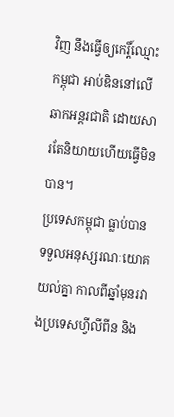វិញ នឹងធ្វើឲ្យកេរ្តិ៍ឈ្មោះកម្ពុជា អាប់ឌិននៅលើឆាកអន្តរជាតិ ដោយសារតែនិយាយហើយធ្វើមិនបាន។
ប្រទេសកម្ពុជា ធ្លាប់បានទទួលអនុស្សរណៈយោគយល់គ្នា កាលពីឆ្នាំមុនរវាងប្រទេសហ្វីលីពីន និង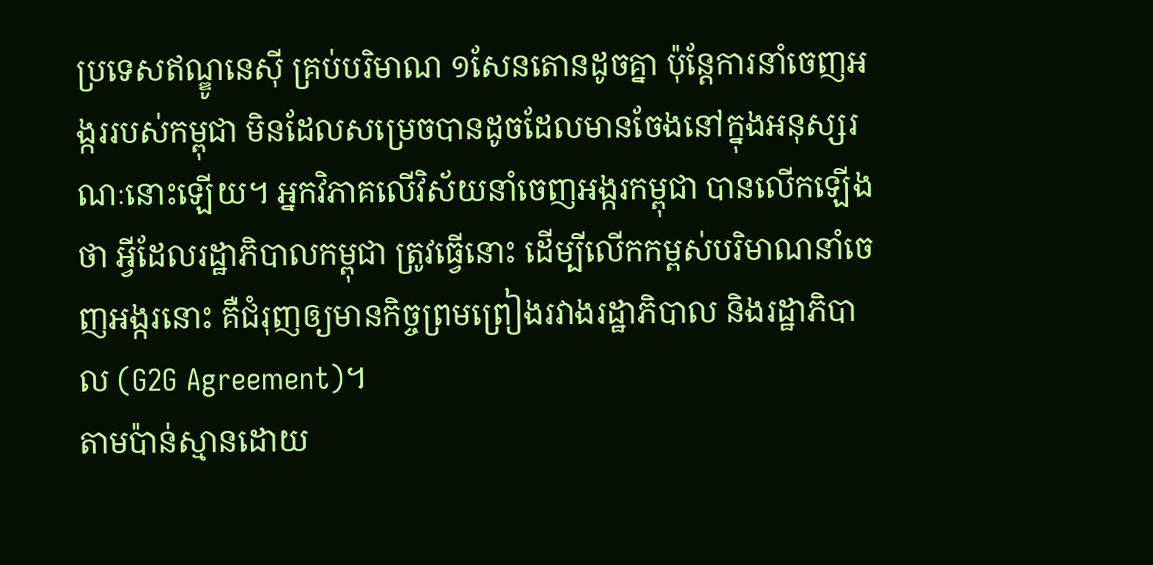ប្រទេសឥណ្ឌូនេស៊ី គ្រប់បរិមាណ ១សែនតោនដូចគ្នា ប៉ុន្តែការនាំចេញអង្កររបស់កម្ពុជា មិនដែលសម្រេចបានដូចដែលមានចែងនៅក្នុងអនុស្សរណៈនោះឡើយ។ អ្នកវិភាគលើវិស័យនាំចេញអង្ករកម្ពុជា បានលើកឡើងថា អ្វីដែលរដ្ឋាភិបាលកម្ពុជា ត្រូវធ្វើនោះ ដើម្បីលើកកម្ពស់បរិមាណនាំចេញអង្ករនោះ គឺជំរុញឲ្យមានកិច្ចព្រមព្រៀងរវាងរដ្ឋាភិបាល និងរដ្ឋាភិបាល (G2G Agreement)។
តាមប៉ាន់ស្មានដោយ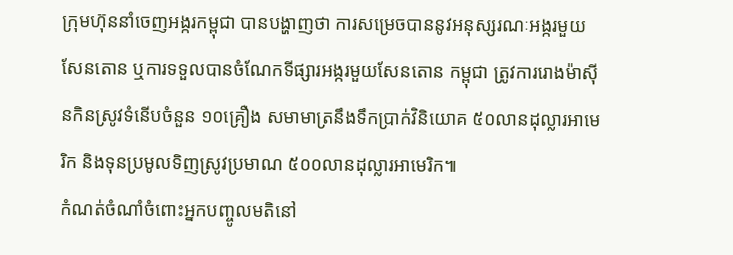ក្រុមហ៊ុននាំចេញអង្ករកម្ពុជា បានបង្ហាញថា ការសម្រេចបាននូវអនុស្សរណៈអង្ករមួយសែនតោន ឬការទទួលបានចំណែកទីផ្សារអង្ករមួយសែនតោន កម្ពុជា ត្រូវការរោងម៉ាស៊ីនកិនស្រូវទំនើបចំនួន ១០គ្រឿង សមាមាត្រនឹងទឹកប្រាក់វិនិយោគ ៥០លានដុល្លារអាមេរិក និងទុនប្រមូលទិញស្រូវប្រមាណ ៥០០លានដុល្លារអាមេរិក៕
កំណត់ចំណាំចំពោះអ្នកបញ្ចូលមតិនៅ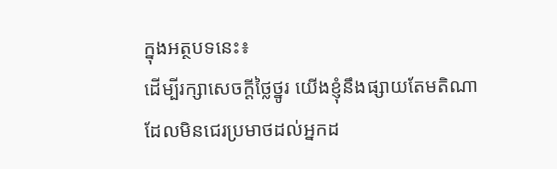ក្នុងអត្ថបទនេះ៖
ដើម្បីរក្សាសេចក្ដីថ្លៃថ្នូរ យើងខ្ញុំនឹងផ្សាយតែមតិណា ដែលមិនជេរប្រមាថដល់អ្នកដ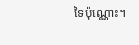ទៃប៉ុណ្ណោះ។